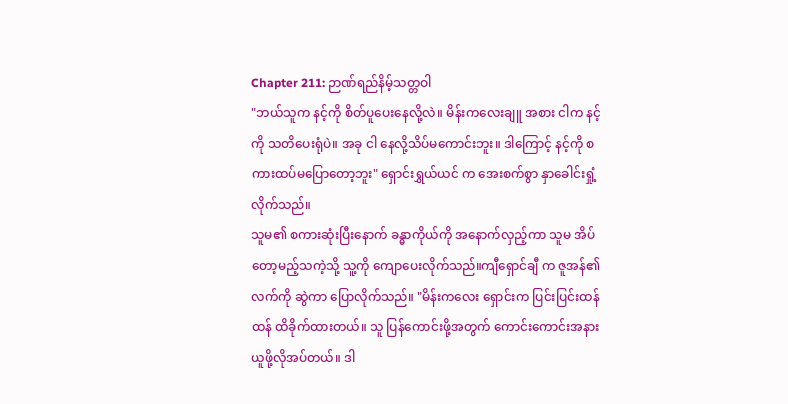Chapter 211: ဉာဏ်ရည်နိမ့်သတ္တဝါ
"ဘယ်သူက နင့်ကို စိတ်ပူပေးနေလို့လဲ။ မိန်းကလေးချူ အစား ငါက နင့်ကို သတိပေးရုံပဲ။ အခု ငါ နေလို့သိပ်မကောင်းဘူး။ ဒါကြောင့် နင့်ကို စကားထပ်မပြောတော့ဘူး" ရှောင်းရွှယ်ယင် က အေးစက်စွာ နှာခေါင်းရှုံ့လိုက်သည်။
သူမ၏ စကားဆုံးပြီးနောက် ခန္ဓာကိုယ်ကို အနောက်လှည့်ကာ သူမ အိပ်တော့မည့်သကဲ့သို့ သူ့ကို ကျောပေးလိုက်သည်။ကျီရှောင်ချီ က ဇူအန်၏ လက်ကို ဆွဲကာ ပြောလိုက်သည်။ "မိန်းကလေး ရှောင်းက ပြင်းပြင်းထန်ထန် ထိခိုက်ထားတယ်။ သူ ပြန်ကောင်းဖို့အတွက် ကောင်းကောင်းအနားယူဖို့လိုအပ်တယ်။ ဒါ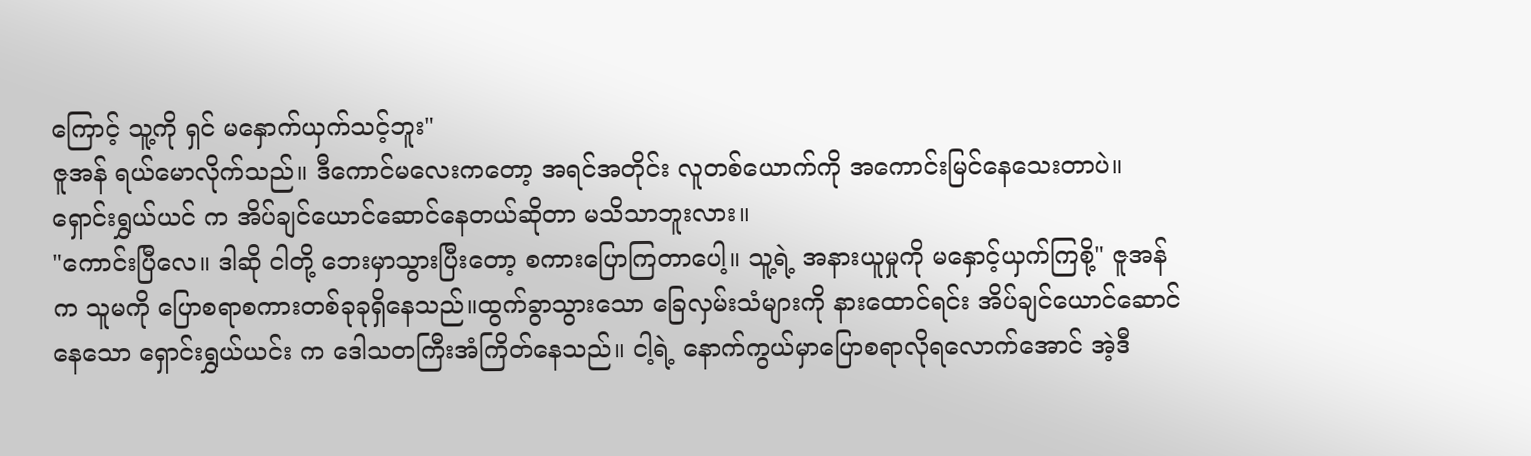ကြောင့် သူ့ကို ရှင် မနှောက်ယှက်သင့်ဘူး"
ဇူအန် ရယ်မောလိုက်သည်။ ဒီကောင်မလေးကတော့ အရင်အတိုင်း လူတစ်ယောက်ကို အကောင်းမြင်နေသေးတာပဲ။ ရှောင်းရွှယ်ယင် က အိပ်ချင်ယောင်ဆောင်နေတယ်ဆိုတာ မသိသာဘူးလား။
"ကောင်းပြီလေ။ ဒါဆို ငါတို့ ဘေးမှာသွားပြီးတော့ စကားပြောကြတာပေါ့။ သူ့ရဲ့ အနားယူမှုကို မနှောင့်ယှက်ကြစို့" ဇူအန်က သူမကို ပြောစရာစကားတစ်ခုခုရှိနေသည်။ထွက်ခွာသွားသော ခြေလှမ်းသံများကို နားထောင်ရင်း အိပ်ချင်ယောင်ဆောင်နေသော ရှောင်းရွှယ်ယင်း က ဒေါသတကြီးအံကြိတ်နေသည်။ ငါ့ရဲ့ နောက်ကွယ်မှာပြောစရာလိုရလောက်အောင် အဲ့ဒီ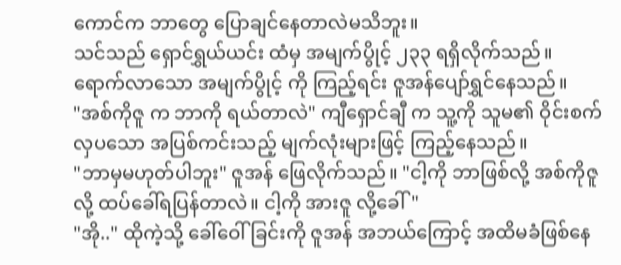ကောင်က ဘာတွေ ပြောချင်နေတာလဲမသိဘူး။
သင်သည် ရှောင်ရွှယ်ယင်း ထံမှ အမျက်ပွိုင့် ၂၃၃ ရရှိလိုက်သည်။
ရောက်လာသော အမျက်ပွိုင့် ကို ကြည့်ရင်း ဇူအန်ပျော်ရွှင်နေသည်။
"အစ်ကိုဇူ က ဘာကို ရယ်တာလဲ" ကျီရှောင်ချီ က သူ့ကို သူမ၏ ဝိုင်းစက်လှပသော အပြစ်ကင်းသည့် မျက်လုံးများဖြင့် ကြည့်နေသည်။
"ဘာမှမဟုတ်ပါဘူး" ဇူအန် ဖြေလိုက်သည်။ "ငါ့ကို ဘာဖြစ်လို့ အစ်ကိုဇူလို့ ထပ်ခေါ်ရပြန်တာလဲ။ ငါ့ကို အားဇူ လို့ခေါ်"
"အို.." ထိုကဲ့သို့ ခေါ်ဝေါ်ခြင်းကို ဇူအန် အဘယ်ကြောင့် အထိမခံဖြစ်နေ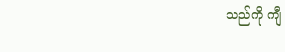သည်ကို ကျီ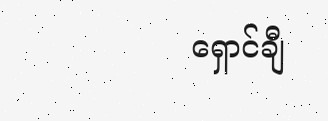ရှောင်ချီ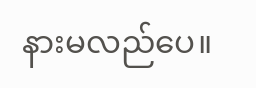နားမလည်ပေ။